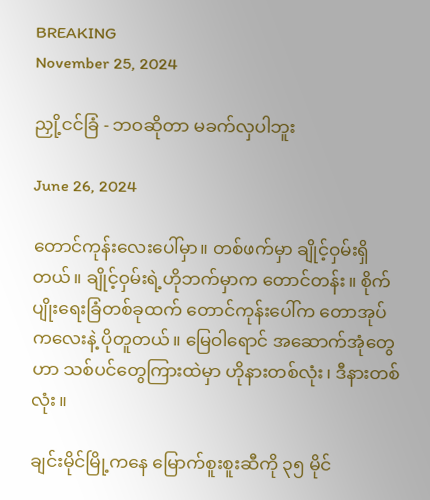BREAKING
November 25, 2024

ညှို့ငင်ခြံ - ဘဝဆိုတာ မခက်လှပါဘူး

June 26, 2024

တောင်ကုန်းလေးပေါ်မှာ။ တစ်ဖက်မှာ ချိုင့်ဝှမ်းရှိတယ်။ ချိုင့်ဝှမ်းရဲ့ဟိုဘက်မှာက တောင်တန်း။ စိုက်ပျိုးရေးခြံတစ်ခုထက် တောင်ကုန်းပေါ်က တောအုပ်ကလေးနဲ့ ပိုတူတယ်။ မြေဝါရောင် အဆောက်အုံတွေဟာ သစ်ပင်တွေကြားထဲမှာ ဟိုနားတစ်လုံး၊ ဒီနားတစ်လုံး။

ချင်းမိုင်မြို့ကနေ မြောက်စူးစူးဆီကို ၃၅ မိုင်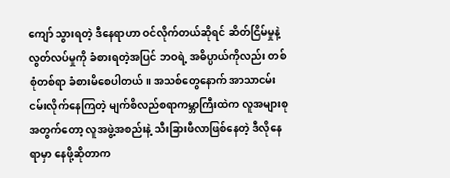ကျော် သွားရတဲ့ ဒီနေရာဟာ ဝင်လိုက်တယ်ဆိုရင် ဆိတ်ငြိမ်မှုနဲ့ လွတ်လပ်မှုကို ခံစားရတဲ့အပြင် ဘဝရဲ့ အဓိပ္ပာယ်ကိုလည်း တစ်စုံတစ်ရာ ခံစားမိစေပါတယ်။ အသစ်တွေနောက် အာသာငမ်းငမ်းလိုက်နေကြတဲ့ မျက်စိလည်စရာကမ္ဘာကြီးထဲက လူအများစုအတွက်တော့ လူအဖွဲ့အစည်းနဲ့ သီးခြားဖီလာဖြစ်နေတဲ့ ဒီလိုနေရာမှာ နေဖို့ဆိုတာက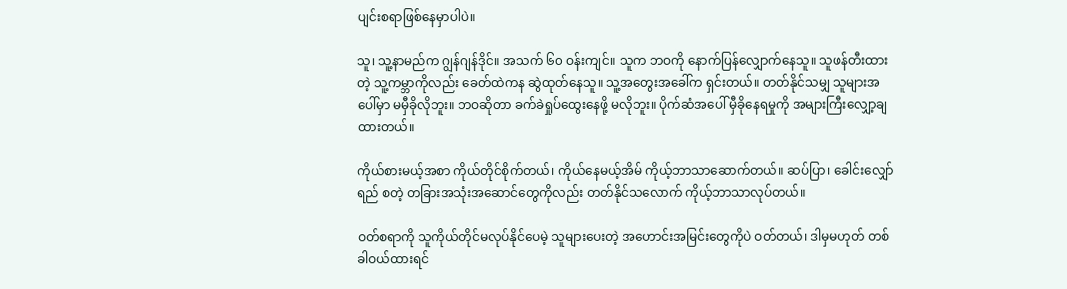ပျင်းစရာဖြစ်နေမှာပါပဲ။

သူ၊ သူ့နာမည်က ဂျွန်ဂျန်ဒိုင်။ အသက် ၆၀ ဝန်းကျင်။ သူက ဘဝကို နောက်ပြန်လျှောက်နေသူ။ သူဖန်တီးထားတဲ့ သူ့ကမ္ဘာကိုလည်း ခေတ်ထဲကန ဆွဲထုတ်နေသူ။ သူ့အတွေးအခေါ်က ရှင်းတယ်။ တတ်နိုင်သမျှ သူများအပေါ်မှာ မမှီခိုလိုဘူး။ ဘဝဆိုတာ ခက်ခဲရှုပ်ထွေးနေဖို့ မလိုဘူး။ ပိုက်ဆံအပေါ် မှီခိုနေရမှုကို အများကြီးလျှော့ချထားတယ်။

ကိုယ်စားမယ့်အစာ ကိုယ်တိုင်စိုက်တယ်၊ ကိုယ်နေမယ့်အိမ် ကိုယ့်ဘာသာဆောက်တယ်။ ဆပ်ပြာ၊ ခေါင်းလျှော်ရည် စတဲ့ တခြားအသုံးအဆောင်တွေကိုလည်း တတ်နိုင်သလောက် ကိုယ့်ဘာသာလုပ်တယ်။

ဝတ်စရာကို သူကိုယ်တိုင်မလုပ်နိုင်ပေမဲ့ သူများပေးတဲ့ အဟောင်းအမြင်းတွေကိုပဲ ဝတ်တယ်၊ ဒါမှမဟုတ် တစ်ခါဝယ်ထားရင်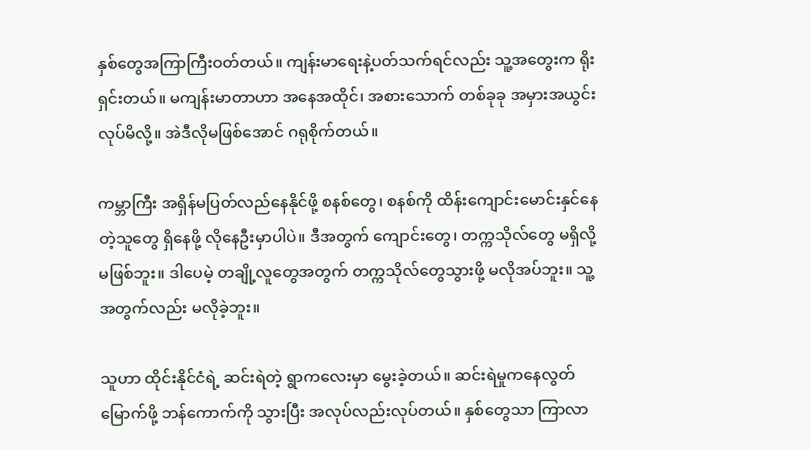နှစ်တွေအကြာကြီးဝတ်တယ်။ ကျန်းမာရေးနဲ့ပတ်သက်ရင်လည်း သူ့အတွေးက ရိုးရှင်းတယ်။ မကျန်းမာတာဟာ အနေအထိုင်၊ အစားသောက် တစ်ခုခု အမှားအယွင်းလုပ်မိလို့။ အဲဒီလိုမဖြစ်အောင် ဂရုစိုက်တယ်။

ကမ္ဘာကြီး အရှိန်မပြတ်လည်နေနိုင်ဖို့ စနစ်တွေ၊ စနစ်ကို ထိန်းကျောင်းမောင်းနှင်နေတဲ့သူတွေ ရှိနေဖို့ လိုနေဦးမှာပါပဲ။ ဒီအတွက် ကျောင်းတွေ၊ တက္ကသိုလ်တွေ မရှိလို့ မဖြစ်ဘူး။ ဒါပေမဲ့ တချို့လူတွေအတွက် တက္ကသိုလ်တွေသွားဖို့ မလိုအပ်ဘူး။ သူ့အတွက်လည်း မလိုခဲ့ဘူး။

သူဟာ ထိုင်းနိုင်ငံရဲ့ ဆင်းရဲတဲ့ ရွာကလေးမှာ မွေးခဲ့တယ်။ ဆင်းရဲမှုကနေလွတ်မြောက်ဖို့ ဘန်ကောက်ကို သွားပြီး အလုပ်လည်းလုပ်တယ်။ နှစ်တွေသာ ကြာလာ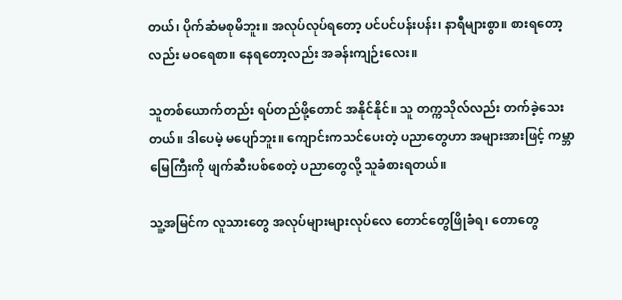တယ်၊ ပိုက်ဆံမစုမိဘူး။ အလုပ်လုပ်ရတော့ ပင်ပင်ပန်းပန်း၊ နာရီများစွာ။ စားရတော့လည်း မဝရေစာ။ နေရတော့လည်း အခန်းကျဉ်းလေး။

သူတစ်ယောက်တည်း ရပ်တည်ဖို့တောင် အနိုင်နိုင်။ သူ တက္ကသိုလ်လည်း တက်ခဲ့သေးတယ်။ ဒါပေမဲ့ မပျော်ဘူး။ ကျောင်းကသင်ပေးတဲ့ ပညာတွေဟာ အများအားဖြင့် ကမ္ဘာမြေကြီးကို ဖျက်ဆီးပစ်စေတဲ့ ပညာတွေလို့ သူခံစားရတယ်။

သူ့အမြင်က လူသားတွေ အလုပ်များများလုပ်လေ တောင်တွေဖြိုခံရ၊ တောတွေ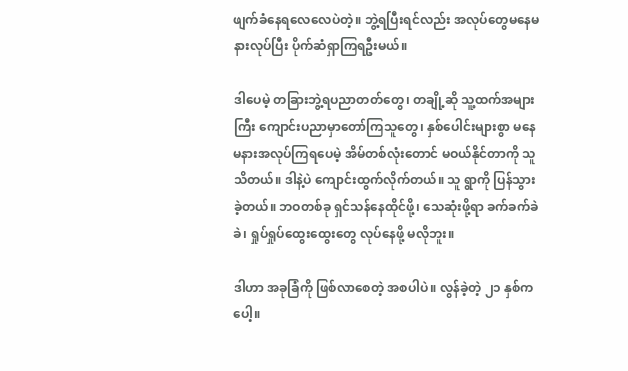ဖျက်ခံနေရလေလေပဲတဲ့။ ဘွဲ့ရပြီးရင်လည်း အလုပ်တွေမနေမနားလုပ်ပြီး ပိုက်ဆံရှာကြရဦးမယ်။

ဒါပေမဲ့ တခြားဘွဲ့ရပညာတတ်တွေ၊ တချို့ဆို သူ့ထက်အများကြီး ကျောင်းပညာမှာတော်ကြသူတွေ၊ နှစ်ပေါင်းများစွာ မနေမနားအလုပ်ကြရပေမဲ့ အိမ်တစ်လုံးတောင် မဝယ်နိုင်တာကို သူသိတယ်။ ဒါနဲ့ပဲ ကျောင်းထွက်လိုက်တယ်။ သူ ရွာကို ပြန်သွားခဲ့တယ်။ ဘဝတစ်ခု ရှင်သန်နေထိုင်ဖို့၊ သေဆုံးဖို့ရာ ခက်ခက်ခဲခဲ၊ ရှုပ်ရှုပ်ထွေးထွေးတွေ လုပ်နေဖို့ မလိုဘူး။

ဒါဟာ အခုခြံကို ဖြစ်လာစေတဲ့ အစပါပဲ။ လွန်ခဲ့တဲ့ ၂၁ နှစ်ကပေါ့။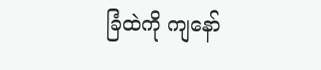ခြံထဲကို ကျနော်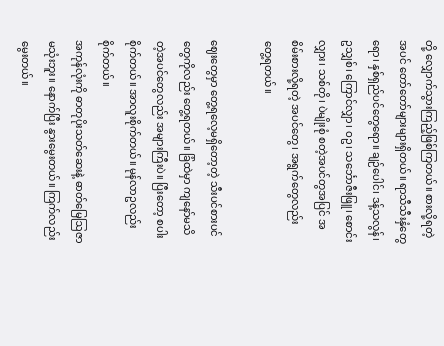တို့ လျှောက်သွားကြည့်ဖြစ်ကြတယ်။ စားလို့ရတဲ့အပင် တော်တော်များများရှိတယ်။ ရာသီသီးနှံတွေရော၊ နှစ်ရှည်ပင်တွေရော။ ချဉ်ပေါင်၊ ဒန့်သလွန်၊ ဥသျှစ်၊ ကြောင်လျှာ၊ ဝဥ၊ သင်္ဘောဇီးဖြူ၊ စောင်းလျှား၊ သစ်တို၊ ပဲမျိုးစုံ စတဲ့အပင်တွအပြင် အစိမ်းစားလို့ရတဲ့ အပင်တွေ၊ အရွက်တွေလည်း တွေ့ရတယ်။

ဈေးတွေမှာ တွေ့ရလေ့မရှိတော့တဲ့ သီးပင်စားပင်တွေကိုလည်း တွေ့ရတယ်။ ခြံထဲမှာ ကျနော်မသိတဲ့အပင်တွေလည်း အများကြီးပဲ။ ပြီးတော့ စပါးစိုက်တယ်။ အာလူးစိုက်တယ်။ မုန်လာဥလည်း စိုက်တယ်။
အကုန်လုံးကို ဓာတုပိုးသတ်ဆေးနဲ့ ဓာတ်မြေဩဇာ မသုံးဘူး။ နောက်ပြီး နွားမွေးတယ်။ ကြက်လည်း မွေးတယ်။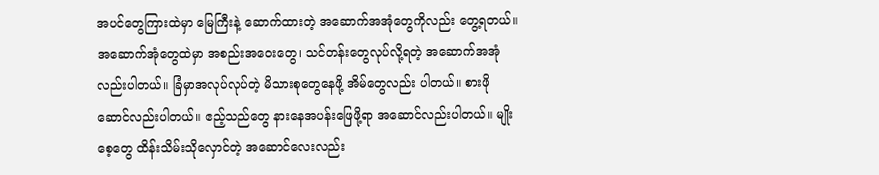အပင်တွေကြားထဲမှာ မြေကြီးနဲ့ ဆောက်ထားတဲ့ အဆောက်အအုံတွေကိုလည်း တွေ့ရတယ်။ အဆောက်အုံတွေထဲမှာ အစည်းအဝေးတွေ၊ သင်တန်းတွေလုပ်လို့ရတဲ့ အဆောက်အအုံလည်းပါတယ်။ ခြံမှာအလုပ်လုပ်တဲ့ မိသားစုတွေနေဖို့ အိမ်တွေလည်း ပါတယ်။ စားဖိုဆောင်လည်းပါတယ်။ ဧည့်သည်တွေ နားနေအပန်းဖြေဖို့ရာ အဆောင်လည်းပါတယ်။ မျိုးစေ့တွေ ထိန်းသိမ်းသိုလှောင်တဲ့ အဆောင်လေးလည်း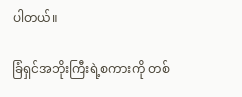ပါတယ်။

ခြံရှင်အဘိုးကြီးရဲ့စကားကို တစ်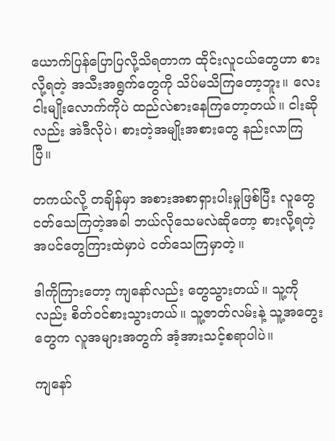ယောက်ပြန်ပြောပြလို့သိရတာက ထိုင်းလူငယ်တွေဟာ စားလို့ရတဲ့ အသီးအရွက်တွေကို သိပ်မသိကြတော့ဘူး။ လေးငါးမျိုးလောက်ကိုပဲ ထည်လဲစားနေကြတော့တယ်။ ငါးဆိုလည်း အဲဒီလိုပဲ၊ စားတဲ့အမျိုးအစားတွေ နည်းလာကြပြီ။

တကယ်လို့ တချိန်မှာ အစားအစာရှားပါးမှုဖြစ်ပြီး လူတွေငတ်သေကြတဲ့အခါ ဘယ်လိုသေမလဲဆိုတော့ စားလို့ရတဲ့အပင်တွေကြားထဲမှာပဲ ငတ်သေကြမှာတဲ့။

ဒါကိုကြားတော့ ကျနော်လည်း တွေသွားတယ်။ သူ့ကိုလည်း စိတ်ဝင်စားသွားတယ်။ သူ့ဇာတ်လမ်းနဲ့ သူ့အတွေးတွေက လူအများအတွက် အံ့အားသင့်စရာပါပဲ။

ကျနော်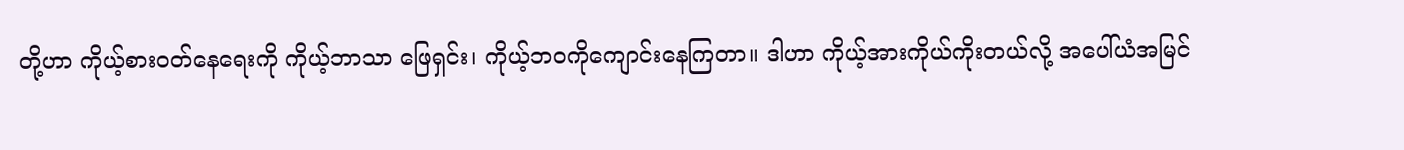တို့ဟာ ကိုယ့်စားဝတ်နေရေးကို ကိုယ့်ဘာသာ ဖြေရှင်း၊ ကိုယ့်ဘဝကိုကျောင်းနေကြတာ။ ဒါဟာ ကိုယ့်အားကိုယ်ကိုးတယ်လို့ အပေါ်ယံအမြင်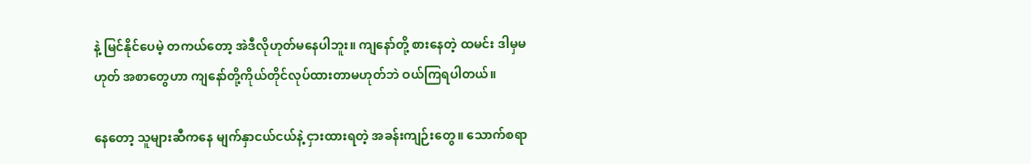နဲ့ မြင်နိုင်ပေမဲ့ တကယ်တော့ အဲဒီလိုဟုတ်မနေပါဘူး။ ကျနော်တို့ စားနေတဲ့ ထမင်း ဒါမှမဟုတ် အစာတွေဟာ ကျနော်တို့ကိုယ်တိုင်လုပ်ထားတာမဟုတ်ဘဲ ဝယ်ကြရပါတယ်။

နေတော့ သူများဆီကနေ မျက်နှာငယ်ငယ်နဲ့ ငှားထားရတဲ့ အခန်းကျဉ်းတွေ။ သောက်စရာ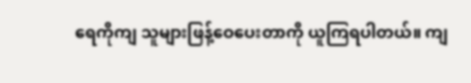ရေကိုကျ သူများဖြန့်ဝေပေးတာကို ယူကြရပါတယ်။ ကျ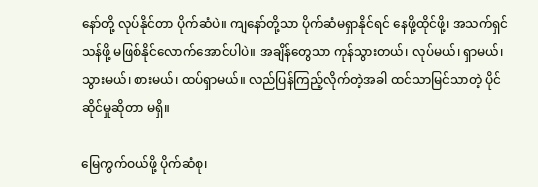နော်တို့ လုပ်နိုင်တာ ပိုက်ဆံပဲ။ ကျနော်တို့သာ ပိုက်ဆံမရှာနိုင်ရင် နေဖို့ထိုင်ဖို့၊ အသက်ရှင်သန်ဖို့ မဖြစ်နိုင်လောက်အောင်ပါပဲ။ အချိန်တွေသာ ကုန်သွားတယ်၊ လုပ်မယ်၊ ရှာမယ်၊ သွားမယ်၊ စားမယ်၊ ထပ်ရှာမယ်။ လည်ပြန်ကြည့်လိုက်တဲ့အခါ ထင်သာမြင်သာတဲ့ ပိုင်ဆိုင်မှုဆိုတာ မရှိ။

မြေကွက်ဝယ်ဖို့ ပိုက်ဆံစု၊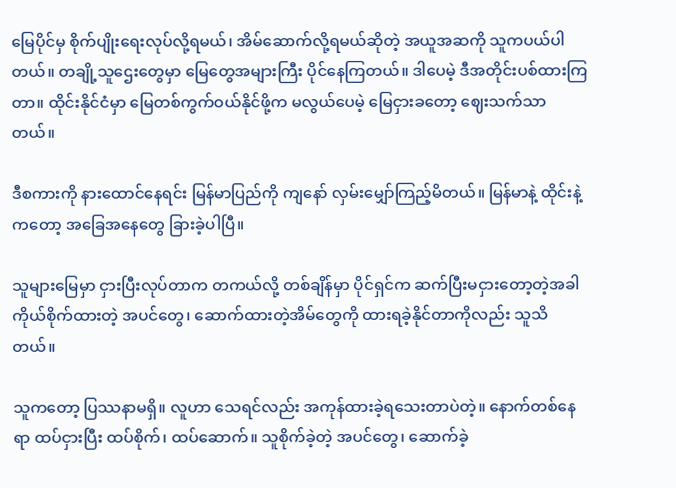မြေပိုင်မှ စိုက်ပျိုးရေးလုပ်လို့ရမယ်၊ အိမ်ဆောက်လို့ရမယ်ဆိုတဲ့ အယူအဆကို သူကပယ်ပါတယ်။ တချို့သူဌေးတွေမှာ မြေတွေအများကြီး ပိုင်နေကြတယ်။ ဒါပေမဲ့ ဒီအတိုင်းပစ်ထားကြတာ။ ထိုင်းနိုင်ငံမှာ မြေတစ်ကွက်ဝယ်နိုင်ဖို့က မလွယ်ပေမဲ့ မြေငှားခတော့ ဈေးသက်သာတယ်။

ဒီစကားကို နားထောင်နေရင်း မြန်မာပြည်ကို ကျနော် လှမ်းမျှော်ကြည့်မိတယ်။ မြန်မာနဲ့ ထိုင်းနဲ့ကတော့ အခြေအနေတွေ ခြားခဲ့ပါပြီ။

သူများမြေမှာ ငှားပြီးလုပ်တာက တကယ်လို့ တစ်ချိန်မှာ ပိုင်ရှင်က ဆက်ပြီးမငှားတော့တဲ့အခါ ကိုယ်စိုက်ထားတဲ့ အပင်တွေ၊ ဆောက်ထားတဲ့အိမ်တွေကို ထားရခဲ့နိုင်တာကိုလည်း သူသိတယ်။

သူကတော့ ပြဿနာမရှိ။ လူဟာ သေရင်လည်း အကုန်ထားခဲ့ရသေးတာပဲတဲ့။ နောက်တစ်နေရာ ထပ်ငှားပြီး ထပ်စိုက်၊ ထပ်ဆောက်။ သူစိုက်ခဲ့တဲ့ အပင်တွေ၊ ဆောက်ခဲ့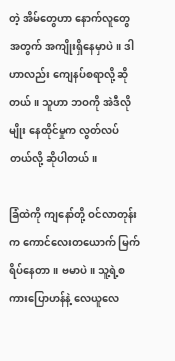တဲ့ အိမ်တွေဟာ နောက်လူတွေအတွက် အကျိုးရှိနေမှာပဲ။ ဒါဟာလည်း ကျေနပ်စရာလို့ ဆိုတယ်။ သူဟာ ဘဝကို အဲဒီလိုမျိုး နေထိုင်မှုက လွတ်လပ်တယ်လို့ ဆိုပါတယ်။

ခြံထဲကို ကျနော်တို့ ဝင်လာတုန်းက ကောင်လေးတယောက် မြက်ရိပ်နေတာ။ ဗမာပဲ။ သူ့ရဲ့စကားပြောဟန်နဲ့ လေယူလေ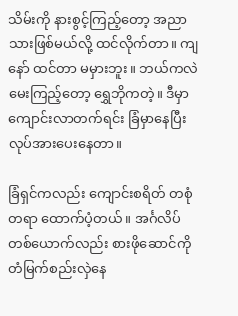သိမ်းကို နားစွင့်ကြည့်တော့ အညာသားဖြစ်မယ်လို့ ထင်လိုက်တာ။ ကျနော် ထင်တာ မမှားဘူး။ ဘယ်ကလဲမေးကြည့်တော့ ရွှေဘိုကတဲ့။ ဒီမှာကျောင်းလာတက်ရင်း ခြံမှာနေပြီး လုပ်အားပေးနေတာ။

ခြံရှင်ကလည်း ကျောင်းစရိတ် တစုံတရာ ထောက်ပံ့တယ်။ အင်္ဂလိပ်တစ်ယောက်လည်း စားဖိုဆောင်ကို တံမြက်စည်းလှဲနေ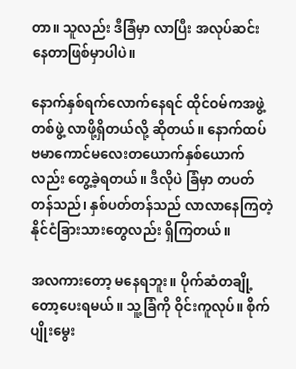တာ။ သူလည်း ဒီခြံမှာ လာပြီး အလုပ်ဆင်းနေတာဖြစ်မှာပါပဲ။

နောက်နှစ်ရက်လောက်နေရင် ထိုင်ဝမ်ကအဖွဲ့တစ်ဖွဲ့ လာဖို့ရှိတယ်လို့ ဆိုတယ်။ နောက်ထပ် ဗမာကောင်မလေးတယောက်နှစ်ယောက်လည်း တွေ့ခဲ့ရတယ်။ ဒီလိုပဲ ခြံမှာ တပတ်တန်သည်၊ နှစ်ပတ်တန်သည် လာလာနေကြတဲ့ နိုင်ငံခြားသားတွေလည်း ရှိကြတယ်။

အလကားတော့ မနေရဘူး။ ပိုက်ဆံတချို့တော့ပေးရမယ်။ သူ့ခြံကို ဝိုင်းကူလုပ်။ စိုက်ပျိုးမွေး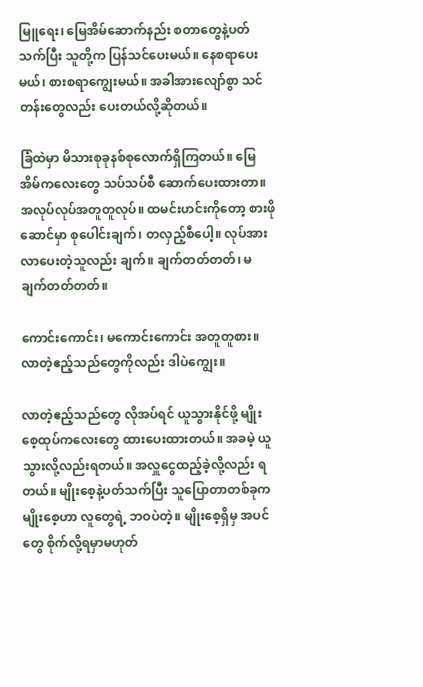မြူရေး၊ မြေအိမ်ဆောက်နည်း စတာတွေနဲ့ပတ်သက်ပြီး သူတို့က ပြန်သင်ပေးမယ်။ နေစရာပေးမယ်၊ စားစရာကျွေးမယ်။ အခါအားလျော်စွာ သင်တန်းတွေလည်း ပေးတယ်လို့ဆိုတယ်။

ခြံထဲမှာ မိသားစုခုနစ်စုလောက်ရှိကြတယ်။ မြေအိမ်ကလေးတွေ သပ်သပ်စီ ဆောက်ပေးထားတာ။ အလုပ်လုပ်အတူတူလုပ်။ ထမင်းဟင်းကိုတော့ စားဖိုဆောင်မှာ စုပေါင်းချက်၊ တလှည့်စီပေါ့။ လုပ်အားလာပေးတဲ့သူလည်း ချက်။ ချက်တတ်တတ်၊ မချက်တတ်တတ်။

ကောင်းကောင်း၊ မကောင်းကောင်း အတူတူစား။ လာတဲ့ဧည့်သည်တွေကိုလည်း ဒါပဲကျွေး။

လာတဲ့ဧည့်သည်တွေ လိုအပ်ရင် ယူသွားနိုင်ဖို့ မျိုးစေ့ထုပ်ကလေးတွေ ထားပေးထားတယ်။ အခမဲ့ ယူသွားလို့လည်းရတယ်။ အလှူငွေထည့်ခဲ့လို့လည်း ရတယ်။ မျိုးစေ့နဲ့ပတ်သက်ပြီး သူပြောတာတစ်ခုက မျိုးစေ့ဟာ လူတွေရဲ့ ဘဝပဲတဲ့။ မျိုးစေ့ရှိမှ အပင်တွေ စိုက်လို့ရမှာမဟုတ်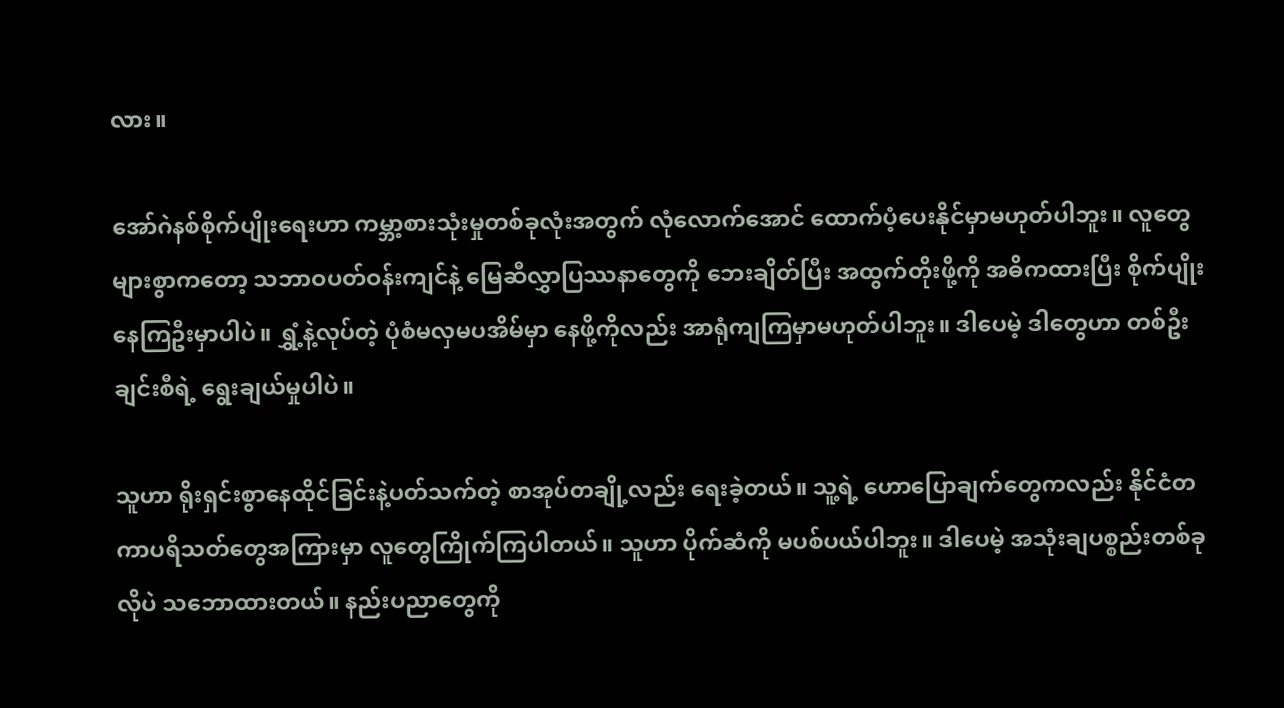လား။

အော်ဂဲနစ်စိုက်ပျိုးရေးဟာ ကမ္ဘာ့စားသုံးမှုတစ်ခုလုံးအတွက် လုံလောက်အောင် ထောက်ပံ့ပေးနိုင်မှာမဟုတ်ပါဘူး။ လူတွေများစွာကတော့ သဘာဝပတ်ဝန်းကျင်နဲ့ မြေဆီလွှာပြဿနာတွေကို ဘေးချိတ်ပြီး အထွက်တိုးဖို့ကို အဓိကထားပြီး စိုက်ပျိုးနေကြဦးမှာပါပဲ။ ရွှံ့နဲ့လုပ်တဲ့ ပုံစံမလှမပအိမ်မှာ နေဖို့ကိုလည်း အာရုံကျကြမှာမဟုတ်ပါဘူး။ ဒါပေမဲ့ ဒါတွေဟာ တစ်ဦးချင်းစီရဲ့ ရွေးချယ်မှုပါပဲ။

သူဟာ ရိုးရှင်းစွာနေထိုင်ခြင်းနဲ့ပတ်သက်တဲ့ စာအုပ်တချို့လည်း ရေးခဲ့တယ်။ သူ့ရဲ့ ဟောပြောချက်တွေကလည်း နိုင်ငံတကာပရိသတ်တွေအကြားမှာ လူတွေကြိုက်ကြပါတယ်။ သူဟာ ပိုက်ဆံကို မပစ်ပယ်ပါဘူး။ ဒါပေမဲ့ အသုံးချပစ္စည်းတစ်ခုလိုပဲ သဘောထားတယ်။ နည်းပညာတွေကို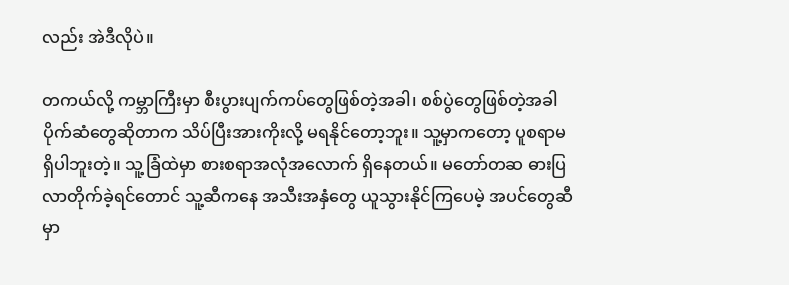လည်း အဲဒီလိုပဲ။

တကယ်လို့ ကမ္ဘာကြီးမှာ စီးပွားပျက်ကပ်တွေဖြစ်တဲ့အခါ၊ စစ်ပွဲတွေဖြစ်တဲ့အခါ ပိုက်ဆံတွေဆိုတာက သိပ်ပြီးအားကိုးလို့ မရနိုင်တော့ဘူး။ သူ့မှာကတော့ ပူစရာမရှိပါဘူးတဲ့။ သူ့ခြံထဲမှာ စားစရာအလုံအလောက် ရှိနေတယ်။ မတော်တဆ ဓားပြလာတိုက်ခဲ့ရင်တောင် သူ့ဆီကနေ အသီးအနှံတွေ ယူသွားနိုင်ကြပေမဲ့ အပင်တွေဆီမှာ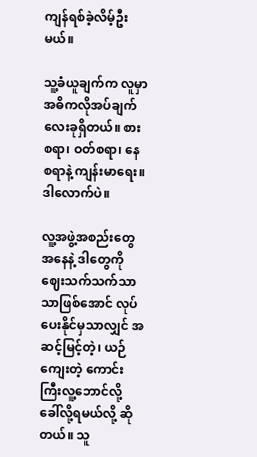ကျန်ရစ်ခဲ့လိမ့်ဦးမယ်။

သူ့ခံယူချက်က လူမှာ အဓိကလိုအပ်ချက်လေးခုရှိတယ်။ စားစရာ၊ ဝတ်စရာ၊ နေစရာနဲ့ ကျန်းမာရေး။ ဒါလောက်ပဲ။

လူ့အဖွဲ့အစည်းတွေအနေနဲ့ ဒါတွေကို ဈေးသက်သက်သာသာဖြစ်အောင် လုပ်ပေးနိုင်မှသာလျှင် အဆင့်မြင့်တဲ့၊ ယဉ်ကျေးတဲ့ ကောင်းကြီးလူ့ဘောင်လို့ ခေါ်လို့ရမယ်လို့ ဆိုတယ်။ သူ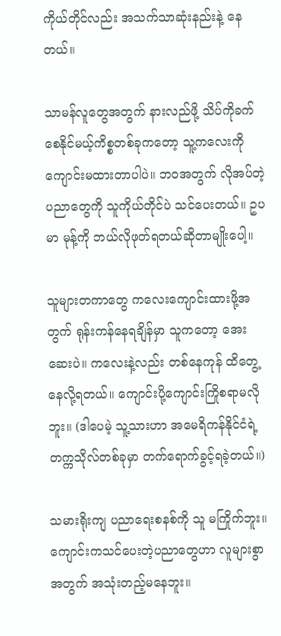ကိုယ်တိုင်လည်း အသက်သာဆုံးနည်းနဲ့ နေတယ်။

သာမန်လူတွေအတွက် နားလည်ဖို့ သိပ်ကိုခက်စေနိုင်မယ့်ကိစ္စတစ်ခုကတော့ သူ့ကလေးကို ကျောင်းမထားတာပါပဲ။ ဘဝအတွက် လိုအပ်တဲ့ ပညာတွေကို သူကိုယ်တိုင်ပဲ သင်ပေးတယ်။ ဥပမာ မုန့်ကို ဘယ်လိုဖုတ်ရတယ်ဆိုတာမျိုးပေါ့။

သူများတကာတွေ ကလေးကျောင်းထားဖို့အတွက် ရုန်းကန်နေရချိန်မှာ သူကတော့ အေးဆေးပဲ။ ကလေးနဲ့လည်း တစ်နေကုန် ထိတွေ့နေလို့ရတယ်။ ကျောင်းပို့ကျောင်းကြိုစရာမလိုဘူး။ (ဒါပေမဲ့ သူ့သားဟာ အမေရိကန်နိုင်ငံရဲ့ တက္ကသိုလ်တစ်ခုမှာ တက်ရောက်ခွင့်ရခဲ့တယ်။)

သမားရိုးကျ ပညာရေးစနစ်ကို သူ မကြိုက်ဘူး။ ကျောင်းကသင်ပေးတဲ့ပညာတွေဟာ လူများစွာအတွက် အသုံးတည့်မနေဘူး။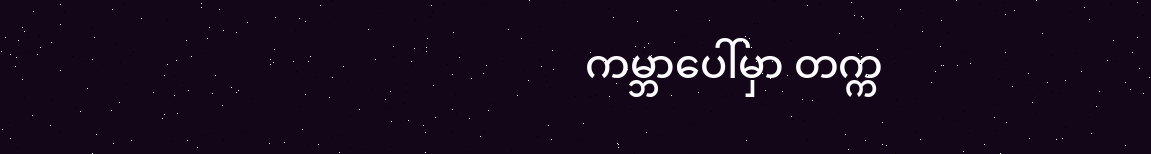ကမ္ဘာပေါ်မှာ တက္က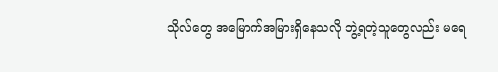သိုလ်တွေ အမြောက်အမြားရှိနေသလို ဘွဲ့ရတဲ့သူတွေလည်း မရေ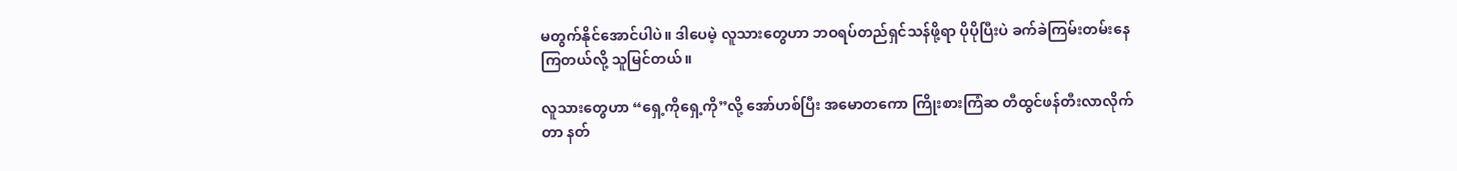မတွက်နိုင်အောင်ပါပဲ။ ဒါပေမဲ့ လူသားတွေဟာ ဘဝရပ်တည်ရှင်သန်ဖို့ရာ ပိုပိုပြီးပဲ ခက်ခဲကြမ်းတမ်းနေကြတယ်လို့ သူမြင်တယ်။

လူသားတွေဟာ “ရှေ့ကိုရှေ့ကို”လို့ အော်ဟစ်ပြီး အမောတကော ကြိုးစားကြံဆ တီထွင်ဖန်တီးလာလိုက်တာ နတ်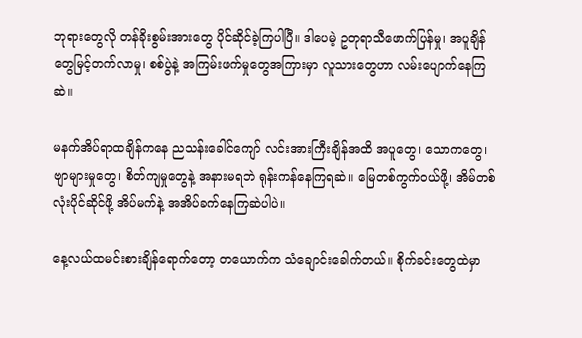ဘုရားတွေလို တန်ခိုးစွမ်းအားတွေ ပိုင်ဆိုင်ခဲ့ကြပါပြီ။ ဒါပေမဲ့ ဥတုရာသီဖောက်ပြန်မှု၊ အပူချိန်တွေမြင့်တက်လာမှု၊ စစ်ပွဲနဲ့ အကြမ်းဖက်မှုတွေအကြားမှာ လူသားတွေဟာ လမ်းပျောက်နေကြဆဲ။

မနက်အိပ်ရာထချိန်ကနေ ညသန်းခေါင်ကျော် လင်းအားကြီးချိန်အထိ အပူတွေ၊ သောကတွေ၊ ဗျာများမှုတွေ၊ စိတ်ကျမှုတွေနဲ့ အနားမရဘဲ ရုန်းကန်နေကြရဆဲ။ မြေတစ်ကွက်ဝယ်ဖို့၊ အိမ်တစ်လုံးပိုင်ဆိုင်ဖို့ အိပ်မက်နဲ့ အအိပ်ခက်နေကြဆဲပါပဲ။

နေ့လယ်ထမင်းစားချိန်ရောက်တော့ တယောက်က သံချောင်းခေါက်တယ်။ စိုက်ခင်းတွေထဲမှာ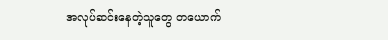အလုပ်ဆင်းနေတဲ့သူတွေ တယောက်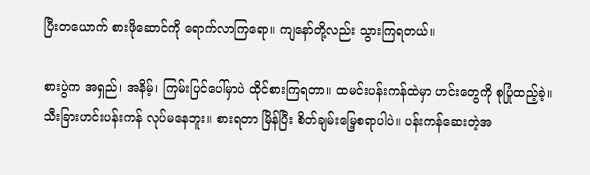ပြီးတယောက် စားဖိုဆောင်ကို ရောက်လာကြရော။ ကျနော်တို့လည်း သွားကြရတယ်။

စားပွဲက အရှည်၊ အနိမ့်၊ ကြမ်းပြင်ပေါ်မှာပဲ ထိုင်စားကြရတာ။ ထမင်းပန်းကန်ထဲမှာ ဟင်းတွေကို စုပြုံထည့်ခဲ့။ သီးခြားဟင်းပန်းကန် လုပ်မနေဘူး။ စားရတာ မြိန်ပြီး စိတ်ချမ်းမြေ့စရာပါပဲ။ ပန်းကန်ဆေးတဲ့အ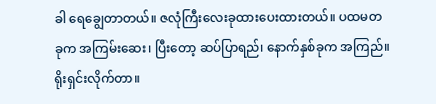ခါ ရေချွေတာတယ်။ ဇလုံကြီးလေးခုထားပေးထားတယ်။ ပထမတခုက အကြမ်းဆေး၊ ပြီးတော့ ဆပ်ပြာရည်၊ နောက်နှစ်ခုက အကြည်။ ရိုးရှင်းလိုက်တာ။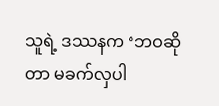သူရဲ့ ဒဿနက ‘ဘဝဆိုတာ မခက်လှပါ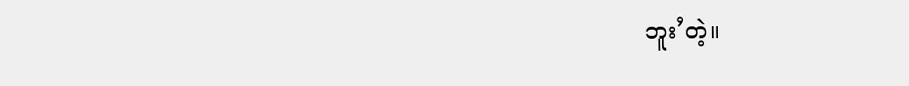ဘူး’တဲ့။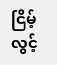ငြိမ့်လွင့်